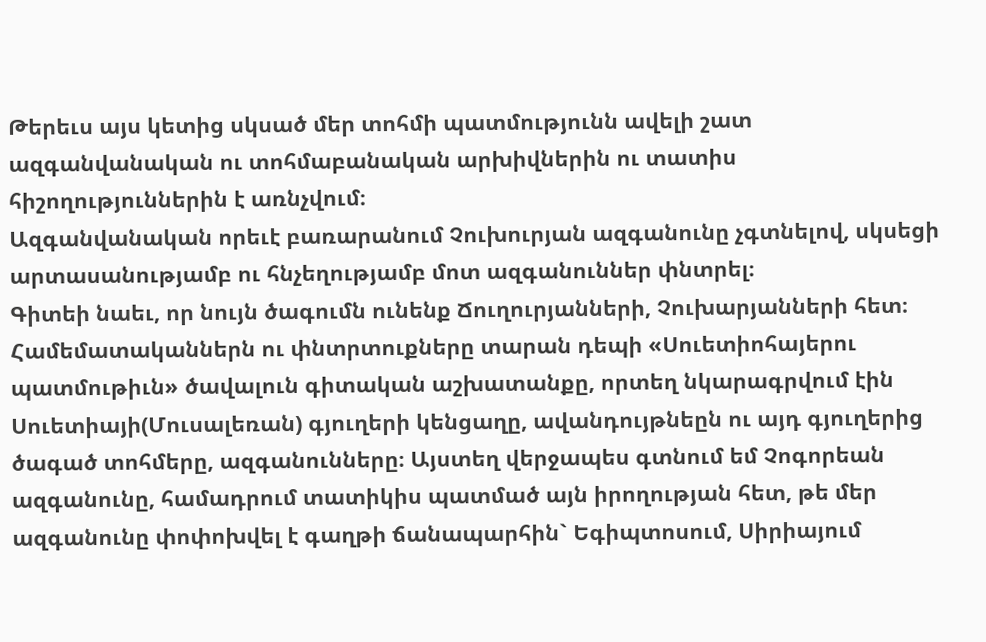Թերեւս այս կետից սկսած մեր տոհմի պատմությունն ավելի շատ ազգանվանական ու տոհմաբանական արխիվներին ու տատիս հիշողություններին է առնչվում։
Ազգանվանական որեւէ բառարանում Չուխուրյան ազգանունը չգտնելով, սկսեցի արտասանությամբ ու հնչեղությամբ մոտ ազգանուններ փնտրել։
Գիտեի նաեւ, որ նույն ծագումն ունենք Ճուղուրյանների, Չուխարյանների հետ։ Համեմատականներն ու փնտրտուքները տարան դեպի «Սուետիոհայերու պատմութիւն» ծավալուն գիտական աշխատանքը, որտեղ նկարագրվում էին Սուետիայի(Մուսալեռան) գյուղերի կենցաղը, ավանդույթնեըն ու այդ գյուղերից ծագած տոհմերը, ազգանունները։ Այստեղ վերջապես գտնում եմ Չոգորեան ազգանունը, համադրում տատիկիս պատմած այն իրողության հետ, թե մեր ազգանունը փոփոխվել է գաղթի ճանապարհին` Եգիպտոսում, Սիրիայում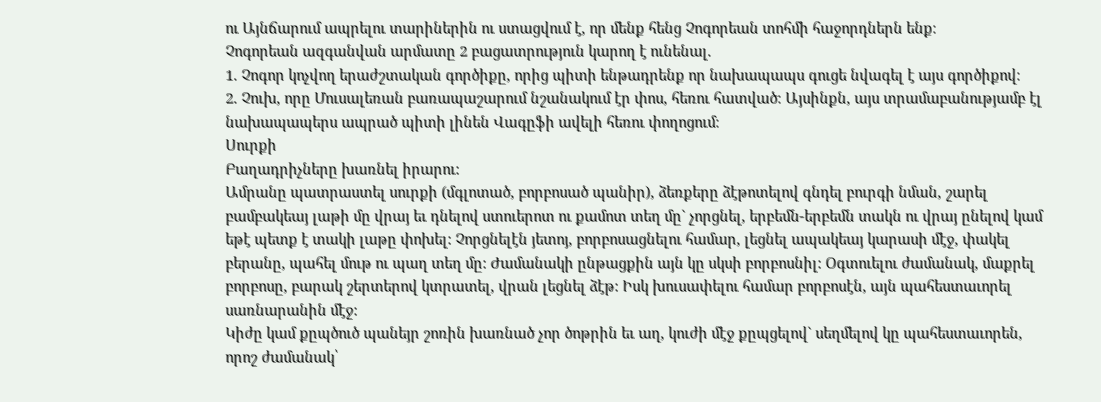ու Այնճարում ապրելու տարիներին ու ստացվում է, որ մենք հենց Չոգորեան տոհմի հաջորդներն ենք։
Չոգորեան ազգանվան արմատը 2 բացատրություն կարող է ունենալ.
1. Չոգոր կոչվող երաժշտական գործիքը, որից պիտի ենթադրենք որ նախապապս գուցե նվագել է այս գործիքով։
2. Չուխ, որը Մուսալեռան բառապաշարում նշանակում էր փոս, հեռու հատված։ Այսինքն, այս տրամաբանությամբ էլ նախապապերս ապրած պիտի լինեն Վագըֆի ավելի հեռու փողոցում։
Սուրքի
Բաղադրիչները խառնել իրարու:
Ամրանը պատրաստել սուրքի (մգլոտած, բորբոսած պանիր), ձեռքերը ձէթոտելով գնդել բուրգի նման, շարել բամբակեայ լաթի մը վրայ եւ դնելով ստուերոտ ու քամոտ տեղ մը` չորցնել, երբեմն-երբեմն տակն ու վրայ ընելով կամ եթէ պետք է տակի լաթը փոխել: Չորցնելէն յետոյ, բորբոսացնելու համար, լեցնել ապակեայ կարասի մէջ, փակել բերանը, պահել մութ ու պաղ տեղ մը: Ժամանակի ընթացքին այն կը սկսի բորբոսնիլ: Օգտուելու ժամանակ, մաքրել բորբոսը, բարակ շերտերով կտրատել, վրան լեցնել ձէթ: Իսկ խուսափելու համար բորբոսէն, այն պահեստաւորել սառնարանին մէջ:
Կիժը կամ քըպծուծ պանեյր շոռին խառնած չոր ծոթրին եւ աղ, կուժի մէջ քըպցելով` սեղմելով կը պահեստաւորեն, որոշ ժամանակ՝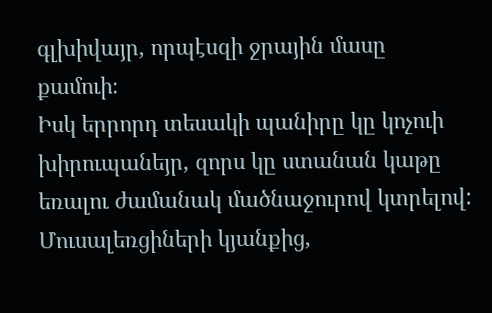գլխիվայր, որպէսզի ջրային մասը քամուի։
Իսկ երրորդ տեսակի պանիրը կը կոչուի խիրուպանեյր, զորս կը ստանան կաթը եռալու ժամանակ մածնաջուրով կտրելով:
Մուսալեռցիների կյանքից,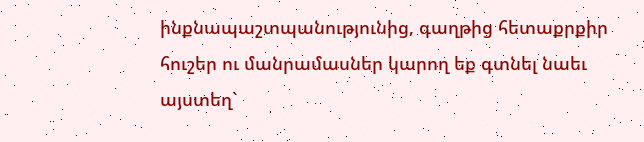ինքնապաշտպանությունից, գաղթից հետաքրքիր հուշեր ու մանրամասներ կարող եք գտնել նաեւ այստեղ`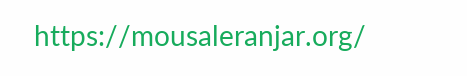https://mousaleranjar.org/